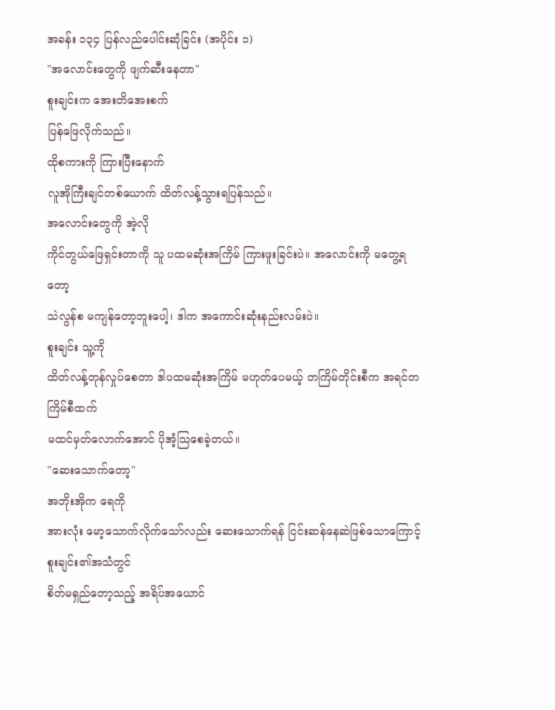အခန်း ၁၃၄ ပြန်လည်ပေါင်းဆုံခြင်း (အပိုင်း ၁)
"အလောင်းတွေကို ဖျက်ဆီးနေတာ"
စူးချင်းက အေးတိအေးစက်
ပြန်ဖြေလိုက်သည်။
ထိုစကားကို ကြားပြီးနောက်
လူအိုကြီးချင်တစ်ယောက် ထိတ်လန့်သွားရပြန်သည်။
အလောင်းတွေကို အဲ့လို
ကိုင်တွယ်ဖြေရှင်းတာကို သူ ပထမဆုံးအကြိမ် ကြားဖူးခြင်းပဲ။ အလောင်းကို မတွေ့ရတော့
သဲလွန်စ မကျန်တော့ဘူးပေါ့၊ ဒါက အကောင်းဆုံးနည်းလမ်းပဲ။
စူးချင်း သူ့ကို
ထိတ်လန့်တုန်လှုပ်စေတာ ဒါပထမဆုံးအကြိမ် မဟုတ်ပေမယ့် တကြိမ်တိုင်းစီက အရင်တကြိမ်စီထက်
မထင်မှတ်လောက်အောင် ပိုအံ့သြစေခဲ့တယ်။
"ဆေးသောက်တော့"
အဘိုးအိုက ရေကို
အားလုံး မော့သောက်လိုက်သော်လည်း ဆေးသောက်ရန် ငြင်းဆန်နေဆဲဖြစ်သောကြောင့် စူးချင်း၏အသံတွင်
စိတ်မရှည်တော့သည့် အရိပ်အယောင်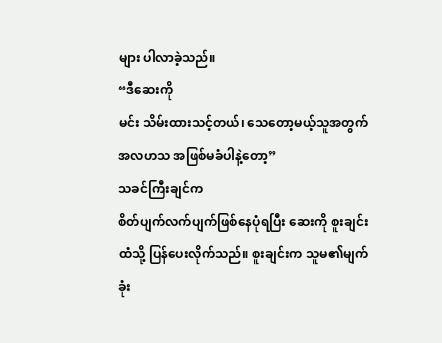များ ပါလာခဲ့သည်။
“ဒီဆေးကို
မင်း သိမ်းထားသင့်တယ်၊ သေတော့မယ့်သူအတွက် အလဟသ အဖြစ်မခံပါနဲ့တော့”
သခင်ကြီးချင်က
စိတ်ပျက်လက်ပျက်ဖြစ်နေပုံရပြီး ဆေးကို စူးချင်းထံသို့ ပြန်ပေးလိုက်သည်။ စူးချင်းက သူမ၏မျက်ခုံး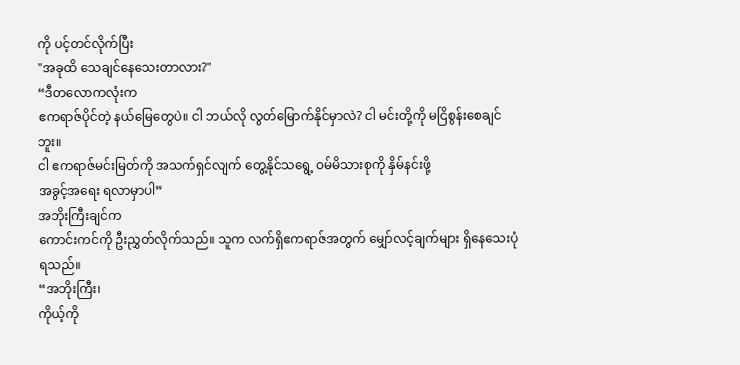ကို ပင့်တင်လိုက်ပြီး
"အခုထိ သေချင်နေသေးတာလား?"
“ဒီတလောကလုံးက
ဧကရာဇ်ပိုင်တဲ့ နယ်မြေတွေပဲ။ ငါ ဘယ်လို လွတ်မြောက်နိုင်မှာလဲ? ငါ မင်းတို့ကို မငြိစွန်းစေချင်ဘူး။
ငါ ဧကရာဇ်မင်းမြတ်ကို အသက်ရှင်လျက် တွေ့နိုင်သရွေ့ ဝမ်မိသားစုကို နှိမ်နင်းဖို့
အခွင့်အရေး ရလာမှာပါ”
အဘိုးကြီးချင်က
ကောင်းကင်ကို ဦးညွှတ်လိုက်သည်။ သူက လက်ရှိဧကရာဇ်အတွက် မျှော်လင့်ချက်များ ရှိနေသေးပုံရသည်။
“အဘိုးကြီး၊
ကိုယ့်ကို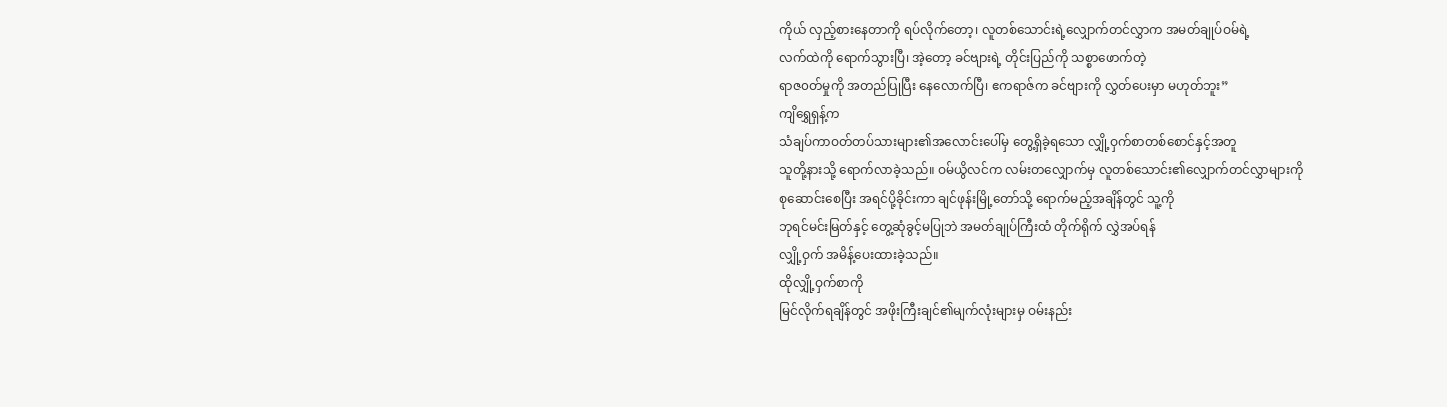ကိုယ် လှည့်စားနေတာကို ရပ်လိုက်တော့၊ လူတစ်သောင်းရဲ့လျှောက်တင်လွှာက အမတ်ချုပ်ဝမ်ရဲ့
လက်ထဲကို ရောက်သွားပြီ၊ အဲ့တော့ ခင်ဗျားရဲ့ တိုင်းပြည်ကို သစ္စာဖောက်တဲ့
ရာဇ၀တ်မှုကို အတည်ပြုပြီး နေလောက်ပြီ၊ ဧကရာဇ်က ခင်ဗျားကို လွှတ်ပေးမှာ မဟုတ်ဘူး”
ကျိရွှေရှန့်က
သံချပ်ကာဝတ်တပ်သားများ၏အလောင်းပေါ်မှ တွေ့ရှိခဲ့ရသော လျှို့ဝှက်စာတစ်စောင်နှင့်အတူ
သူတို့နားသို့ ရောက်လာခဲ့သည်။ ဝမ်ယွိလင်က လမ်းတလျှောက်မှ လူတစ်သောင်း၏လျှောက်တင်လွှာများကို
စုဆောင်းစေပြီး အရင်ပို့ခိုင်းကာ ချင်ဖုန်းမြို့တော်သို့ ရောက်မည့်အချိန်တွင် သူ့ကို
ဘုရင်မင်းမြတ်နှင့် တွေ့ဆုံခွင့်မပြုဘဲ အမတ်ချုပ်ကြီးထံ တိုက်ရိုက် လွှဲအပ်ရန်
လျှို့ဝှက် အမိန့်ပေးထားခဲ့သည်။
ထိုလျှို့ဝှက်စာကို
မြင်လိုက်ရချိန်တွင် အဖိုးကြီးချင်၏မျက်လုံးများမှ ဝမ်းနည်း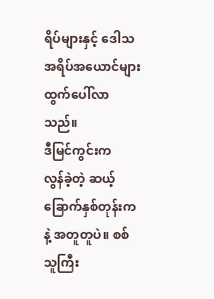ရိပ်များနှင့် ဒေါသအရိပ်အယောင်များ
ထွက်ပေါ်လာသည်။
ဒီမြင်ကွင်းက
လွန်ခဲ့တဲ့ ဆယ့်ခြောက်နှစ်တုန်းကနဲ့ အတူတူပဲ။ စစ်သူကြီး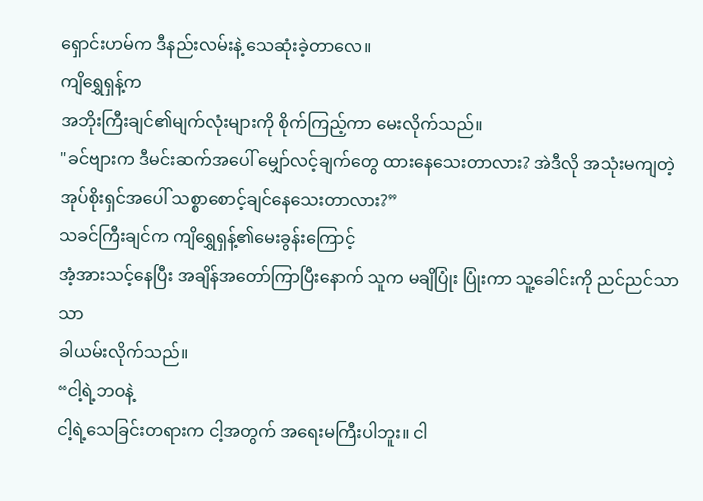ရှောင်းဟမ်က ဒီနည်းလမ်းနဲ့ သေဆုံးခဲ့တာလေ။
ကျိရွှေရှန့်က
အဘိုးကြီးချင်၏မျက်လုံးများကို စိုက်ကြည့်ကာ မေးလိုက်သည်။
"ခင်ဗျားက ဒီမင်းဆက်အပေါ် မျှော်လင့်ချက်တွေ ထားနေသေးတာလား? အဲဒီလို အသုံးမကျတဲ့
အုပ်စိုးရှင်အပေါ် သစ္စာစောင့်ချင်နေသေးတာလား?”
သခင်ကြီးချင်က ကျိရွှေရှန့်၏မေးခွန်းကြောင့်
အံ့အားသင့်နေပြီး အချိန်အတော်ကြာပြီးနောက် သူက မချိပြုံး ပြုံးကာ သူ့ခေါင်းကို ညင်ညင်သာသာ
ခါယမ်းလိုက်သည်။
“ငါ့ရဲ့ဘဝနဲ့
ငါ့ရဲ့သေခြင်းတရားက ငါ့အတွက် အရေးမကြီးပါဘူး။ ငါ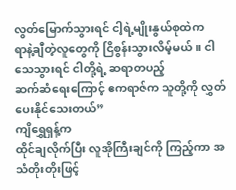လွတ်မြောက်သွားရင် ငါ့ရဲ့မျိုးနွယ်စုထဲက
ရာနဲ့ချီတဲ့လူတွေကို ငြိစွန်းသွားလိမ့်မယ်။ ငါ သေသွားရင် ငါတို့ရဲ့ ဆရာတပည့်
ဆက်ဆံရေးကြောင့် ဧကရာဇ်က သူတို့ကို လွှတ်ပေးနိုင်သေးတယ်”
ကျိရွှေရှန့်က
ထိုင်ချလိုက်ပြီး လူအိုကြီးချင်ကို ကြည့်ကာ အသံတိုးတိုးဖြင့်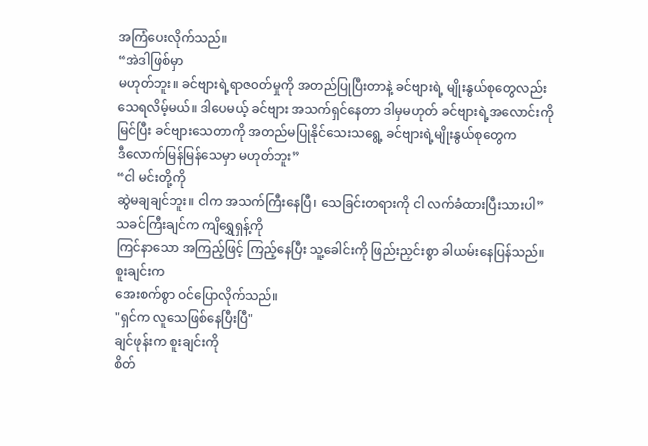အကြံပေးလိုက်သည်။
“အဲဒါဖြစ်မှာ
မဟုတ်ဘူး။ ခင်ဗျားရဲ့ရာဇ၀တ်မှုကို အတည်ပြုပြီးတာနဲ့ ခင်ဗျားရဲ့ မျိုးနွယ်စုတွေလည်း
သေရလိမ့်မယ်။ ဒါပေမယ့် ခင်ဗျား အသက်ရှင်နေတာ ဒါမှမဟုတ် ခင်ဗျားရဲ့အလောင်းကို
မြင်ပြီး ခင်ဗျားသေတာကို အတည်မပြုနိုင်သေးသရွေ့ ခင်ဗျားရဲ့မျိုးနွယ်စုတွေက
ဒီလောက်မြန်မြန်သေမှာ မဟုတ်ဘူး”
“ငါ မင်းတို့ကို
ဆွဲမချချင်ဘူး။ ငါက အသက်ကြီးနေပြီ၊ သေခြင်းတရားကို ငါ လက်ခံထားပြီးသားပါ”
သခင်ကြီးချင်က ကျိရွှေရှန့်ကို
ကြင်နာသော အကြည့်ဖြင့် ကြည့်နေပြီး သူ့ခေါင်းကို ဖြည်းညှင်းစွာ ခါယမ်းနေပြန်သည်။
စူးချင်းက
အေးစက်စွာ ဝင်ပြောလိုက်သည်။
"ရှင်က လူသေဖြစ်နေပြီးပြီ"
ချင်ဖုန်းက စူးချင်းကို
စိတ်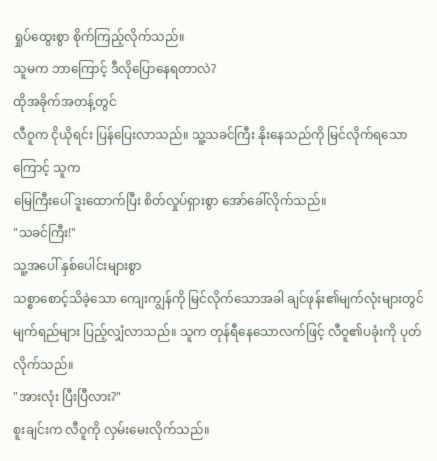ရှုပ်ထွေးစွာ စိုက်ကြည့်လိုက်သည်။
သူမက ဘာကြောင့် ဒီလိုပြောနေရတာလဲ?
ထိုအခိုက်အတန့်တွင်
လီဝူက ငိုယိုရင်း ပြန်ပြေးလာသည်။ သူ့သခင်ကြီး နိုးနေသည်ကို မြင်လိုက်ရသောကြောင့် သူက
မြေကြီးပေါ် ဒူးထောက်ပြီး စိတ်လှုပ်ရှားစွာ အော်ခေါ်လိုက်သည်။
"သခင်ကြီး!"
သူ့အပေါ် နှစ်ပေါင်းများစွာ
သစ္စာစောင့်သိခဲ့သော ကျေးကျွန်ကို မြင်လိုက်သောအခါ ချင်ဖုန်း၏မျက်လုံးများတွင်
မျက်ရည်များ ပြည့်လျှံလာသည်။ သူက တုန်ရီနေသောလက်ဖြင့် လီဝူ၏ပခုံးကို ပုတ်လိုက်သည်။
"အားလုံး ပြီးပြီလား?"
စူးချင်းက လီဝူကို လှမ်းမေးလိုက်သည်။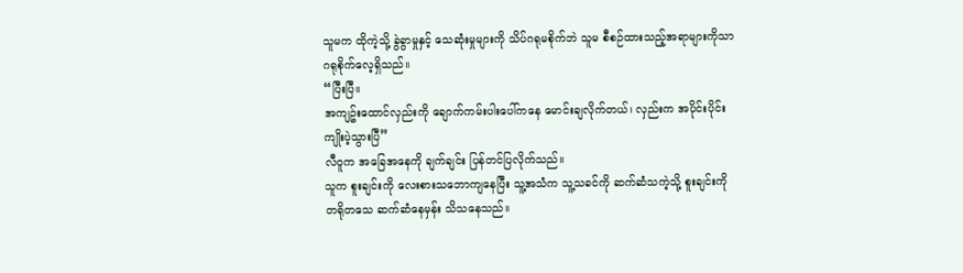သူမက ထိုကဲ့သို့ ခွဲခွာမှုနှင့် သေဆုံးမှုများကို သိပ်ဂရုမစိုက်ဘဲ သူမ စီစဉ်ထားသည့်အရာများကိုသာ
ဂရုစိုက်လေ့ရှိသည်။
“ပြီးပြီ။
အကျဥ်းထောင်လှည်းကို ချောက်ကမ်းပါးပေါ်ကနေ မောင်းချလိုက်တယ်၊ လှည်းက အပိုင်းပိုင်း
ကျိုးပဲ့သွားပြီ”
လီဝူက အခြေအနေကို ချက်ချင်း ပြန်တင်ပြလိုက်သည်။
သူက စူးချင်းကို လေးစားသဘောကျနေပြီး သူ့အသံက သူ့သခင်ကို ဆက်ဆံသကဲ့သို့ စူးချင်းကို
တရိုတသေ ဆက်ဆံနေမှန်း သိသနေသည်။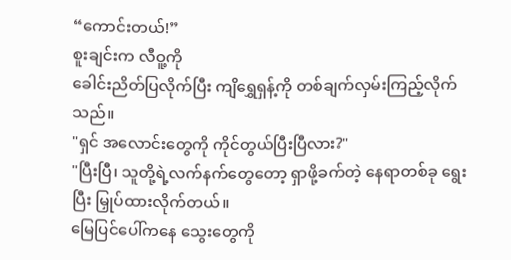“ကောင်းတယ်!”
စူးချင်းက လီဝူ့ကို
ခေါင်းညိတ်ပြလိုက်ပြီး ကျိရွှေရှန့်ကို တစ်ချက်လှမ်းကြည့်လိုက်သည်။
"ရှင် အလောင်းတွေကို ကိုင်တွယ်ပြီးပြီလား?"
"ပြီးပြီ၊ သူတို့ရဲ့လက်နက်တွေတော့ ရှာဖို့ခက်တဲ့ နေရာတစ်ခု ရွေးပြီး မြှုပ်ထားလိုက်တယ်။
မြေပြင်ပေါ်ကနေ သွေးတွေကို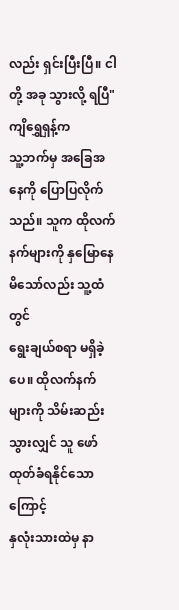လည်း ရှင်းပြီးပြီ။ ငါတို့ အခု သွားလို့ ရပြီ"
ကျိရွှေရှန့်က
သူ့ဘက်မှ အခြေအနေကို ပြောပြလိုက်သည်။ သူက ထိုလက်နက်များကို နှမြောနေမိသော်လည်း သူ့ထံတွင်
ရွေးချယ်စရာ မရှိခဲ့ပေ။ ထိုလက်နက်များကို သိမ်းဆည်းသွားလျှင် သူ ဖော်ထုတ်ခံရနိုင်သောကြောင့်
နှလုံးသားထဲမှ နာ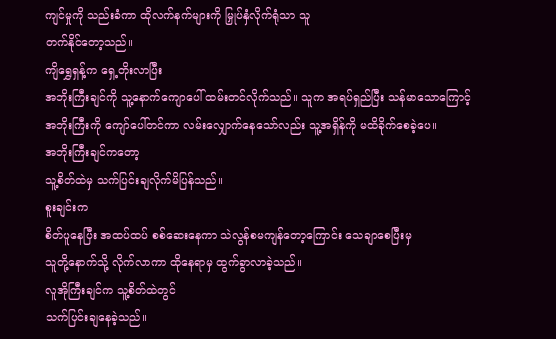ကျင်မှုကို သည်းခံကာ ထိုလက်နက်များကို မြှုပ်နှံလိုက်ရုံသာ သူ
တက်နိုင်တော့သည်။
ကျိရွှေရှန့်က ရှေ့တိုးလာပြီး
အဘိုးကြီးချင်ကို သူ့နောက်ကျောပေါ် ထမ်းတင်လိုက်သည်။ သူက အရပ်ရှည်ပြီး သန်မာသောကြောင့်
အဘိုးကြီးကို ကျော်ပေါ်တင်ကာ လမ်းလျှောက်နေသော်လည်း သူ့အရှိန်ကို မထိခိုက်စေခဲ့ပေ။
အဘိုးကြီးချင်ကတော့
သူ့စိတ်ထဲမှ သက်ပြင်းချလိုက်မိပြန်သည်။
စူးချင်းက
စိတ်ပူနေပြီး အထပ်ထပ် စစ်ဆေးနေကာ သဲလွန်စမကျန်တော့ကြောင်း သေချာစေပြီးမှ
သူတို့နောက်သို့ လိုက်လာကာ ထိုနေရာမှ ထွက်ခွာလာခဲ့သည်။
လူအိုကြီးချင်က သူ့စိတ်ထဲတွင်
သက်ပြင်းချနေခဲ့သည်။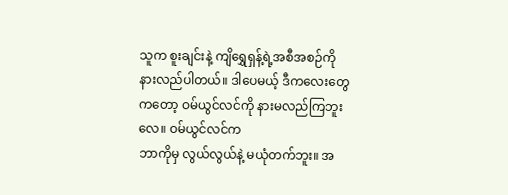သူက စူးချင်းနဲ့ ကျိရွှေရှန့်ရဲ့အစီအစဉ်ကို
နားလည်ပါတယ်။ ဒါပေမယ့် ဒီကလေးတွေကတော့ ဝမ်ယွင်လင်ကို နားမလည်ကြဘူးလေ။ ဝမ်ယွင်လင်က
ဘာကိုမှ လွယ်လွယ်နဲ့ မယုံတက်ဘူး။ အ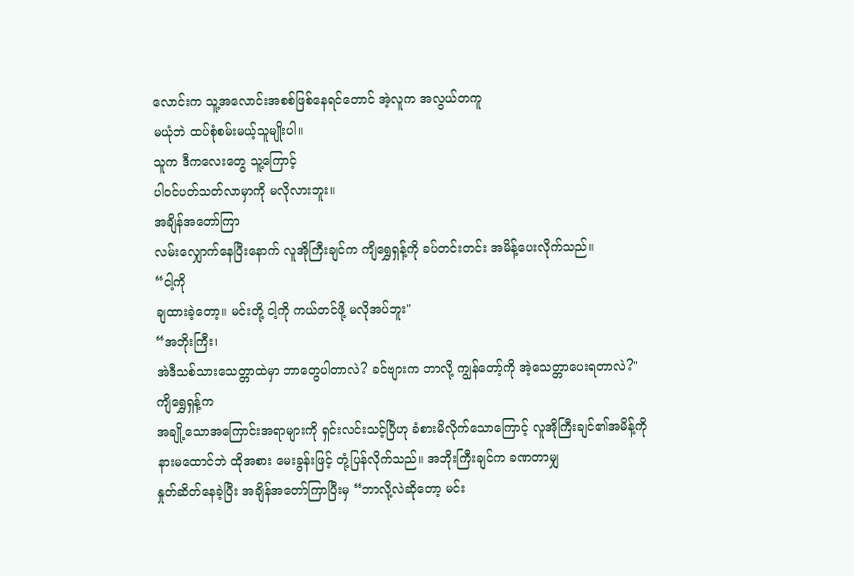လောင်းက သူ့အလောင်းအစစ်ဖြစ်နေရင်တောင် အဲ့လူက အလွယ်တကူ
မယုံဘဲ ထပ်စုံစမ်းမယ့်သူမျိုးပါ။
သူက ဒီကလေးတွေ သူ့ကြောင့်
ပါဝင်ပတ်သတ်လာမှာကို မလိုလားဘူး။
အချိန်အတော်ကြာ
လမ်းလျှောက်နေပြီးနောက် လူအိုကြီးချင်က ကျိရွှေရှန့်ကို ခပ်တင်းတင်း အမိန့်ပေးလိုက်သည်။
“ငါ့ကို
ချထားခဲ့တော့။ မင်းတို့ ငါ့ကို ကယ်တင်ဖို့ မလိုအပ်ဘူး"
“အဘိုးကြီး၊
အဲဒီသစ်သားသေတ္တာထဲမှာ ဘာတွေပါတာလဲ? ခင်ဗျားက ဘာလို့ ကျွန်တော့်ကို အဲ့သေတ္တာပေးရတာလဲ?"
ကျိရွှေရှန့်က
အချို့သောအကြောင်းအရာများကို ရှင်းလင်းသင့်ပြီဟု ခံစားမိလိုက်သောကြောင့် လူအိုကြီးချင်၏အမိန့်ကို
နားမထောင်ဘဲ ထိုအစား မေးခွန်းဖြင့် တုံ့ပြန်လိုက်သည်။ အဘိုးကြီးချင်က ခဏတာမျှ
နှုတ်ဆိတ်နေခဲ့ပြီး အချိန်အတော်ကြာပြီးမှ “ဘာလို့လဲဆိုတော့ မင်း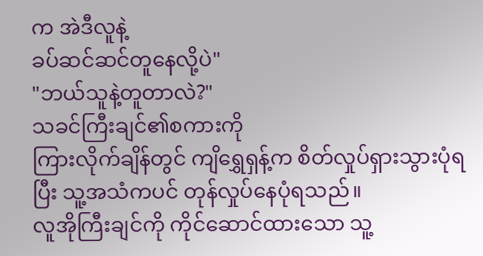က အဲဒီလူနဲ့
ခပ်ဆင်ဆင်တူနေလို့ပဲ"
"ဘယ်သူနဲ့တူတာလဲ?"
သခင်ကြီးချင်၏စကားကို
ကြားလိုက်ချိန်တွင် ကျိရွှေရှန့်က စိတ်လှုပ်ရှားသွားပုံရပြီး သူ့အသံကပင် တုန်လှုပ်နေပုံရသည်။
လူအိုကြီးချင်ကို ကိုင်ဆောင်ထားသော သူ့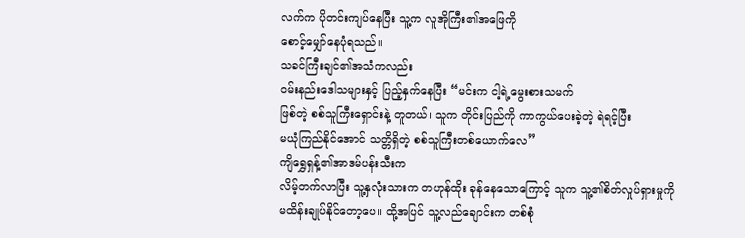လက်က ပိုတင်းကျပ်နေပြီး သူ့က လူအိုကြီး၏အဖြေကို
စောင့်မျှော်နေပုံရသည်။
သခင်ကြီးချင်၏အသံကလည်း
ဝမ်းနည်းဒေါသများနှင့် ပြည့်နှက်နေပြီး “မင်းက ငါ့ရဲ့မွေးစားသမက်
ဖြစ်တဲ့ စစ်သူကြီးရှောင်းနဲ့ တူတယ်၊ သူက တိုင်းပြည်ကို ကာကွယ်ပေးခဲ့တဲ့ ရဲရင့်ပြီး
မယုံကြည်နိုင်အောင် သတ္တိရှိတဲ့ စစ်သူကြီးတစ်ယောက်လေ”
ကျိရွှေရှန့်၏အာဒမ်ပန်းသီးက
လိမ့်တက်လာပြီး သူ့နှလုံးသားက တဟုန်ထိုး ခုန်နေသောကြောင့် သူက သူ့၏စိတ်လှုပ်ရှားမှုကို
မထိန်းချုပ်နိုင်တော့ပေ။ ထို့အပြင် သူ့လည်ချောင်းက တစ်စုံ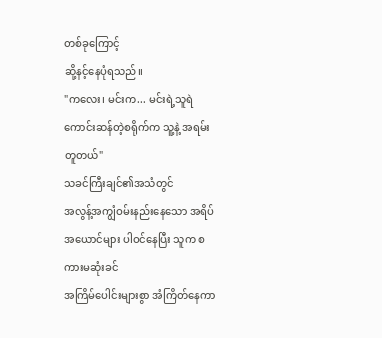တစ်ခုကြောင့်
ဆို့နင့်နေပုံရသည်။
"ကလေး၊ မင်းက... မင်းရဲ့သူရဲကောင်းဆန်တဲ့စရိုက်က သူ့နဲ့ အရမ်းတူတယ်"
သခင်ကြီးချင်၏အသံတွင်
အလွန့်အကျွံဝမ်းနည်းနေသော အရိပ်အယောင်များ ပါဝင်နေပြီး သူက စကားမဆုံးခင်
အကြိမ်ပေါင်းများစွာ အံကြိတ်နေကာ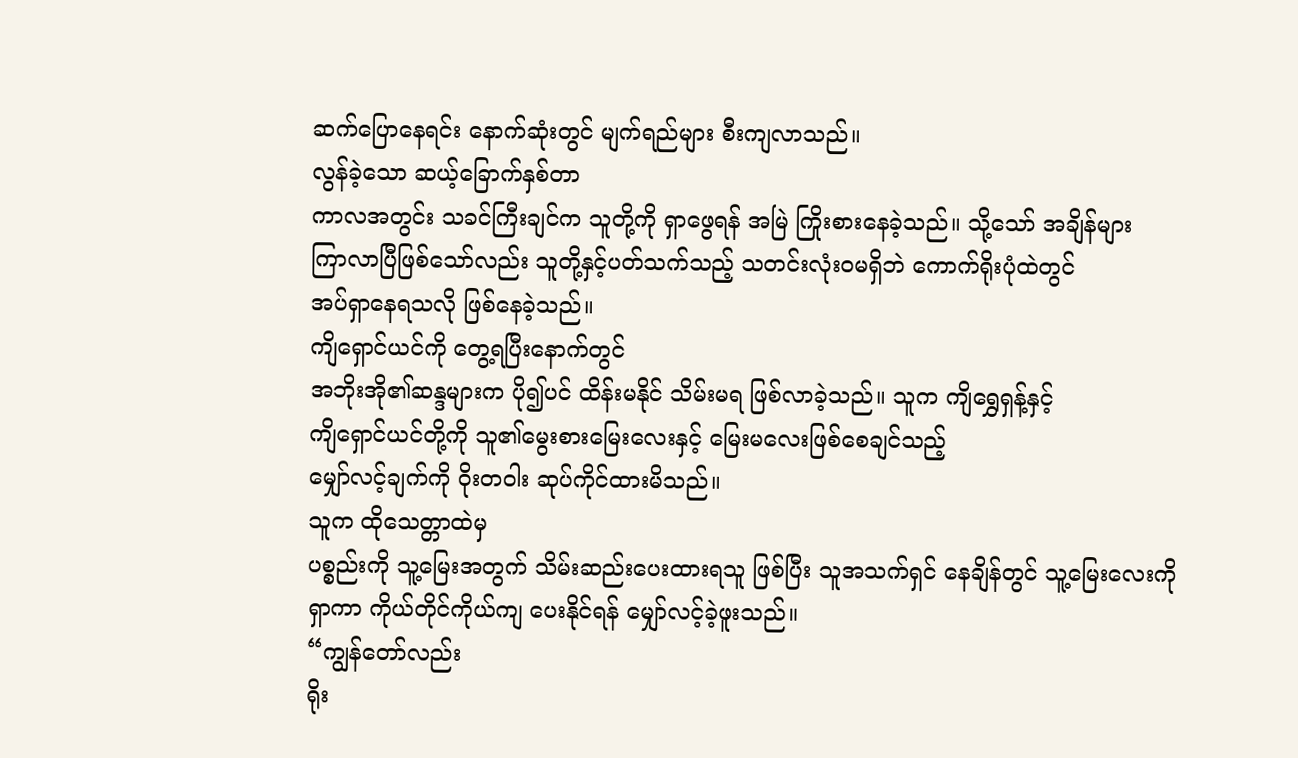ဆက်ပြောနေရင်း နောက်ဆုံးတွင် မျက်ရည်များ စီးကျလာသည်။
လွန်ခဲ့သော ဆယ့်ခြောက်နှစ်တာ
ကာလအတွင်း သခင်ကြီးချင်က သူတို့ကို ရှာဖွေရန် အမြဲ ကြိုးစားနေခဲ့သည်။ သို့သော် အချိန်များ
ကြာလာပြီဖြစ်သော်လည်း သူတို့နှင့်ပတ်သက်သည့် သတင်းလုံးဝမရှိဘဲ ကောက်ရိုးပုံထဲတွင်
အပ်ရှာနေရသလို ဖြစ်နေခဲ့သည်။
ကျိရှောင်ယင်ကို တွေ့ရပြီးနောက်တွင်
အဘိုးအို၏ဆန္ဒများက ပို၍ပင် ထိန်းမနိုင် သိမ်းမရ ဖြစ်လာခဲ့သည်။ သူက ကျိရွှေရှန့်နှင့်
ကျိရှောင်ယင်တို့ကို သူ၏မွေးစားမြေးလေးနှင့် မြေးမလေးဖြစ်စေချင်သည့်
မျှော်လင့်ချက်ကို ဝိုးတဝါး ဆုပ်ကိုင်ထားမိသည်။
သူက ထိုသေတ္တာထဲမှ
ပစ္စည်းကို သူ့မြေးအတွက် သိမ်းဆည်းပေးထားရသူ ဖြစ်ပြီး သူအသက်ရှင် နေချိန်တွင် သူ့မြေးလေးကို
ရှာကာ ကိုယ်တိုင်ကိုယ်ကျ ပေးနိုင်ရန် မျှော်လင့်ခဲ့ဖူးသည်။
“ကျွန်တော်လည်း
ရိုး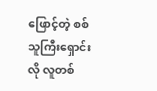ဖြောင့်တဲ့ စစ်သူကြီးရှောင်းလို လူတစ်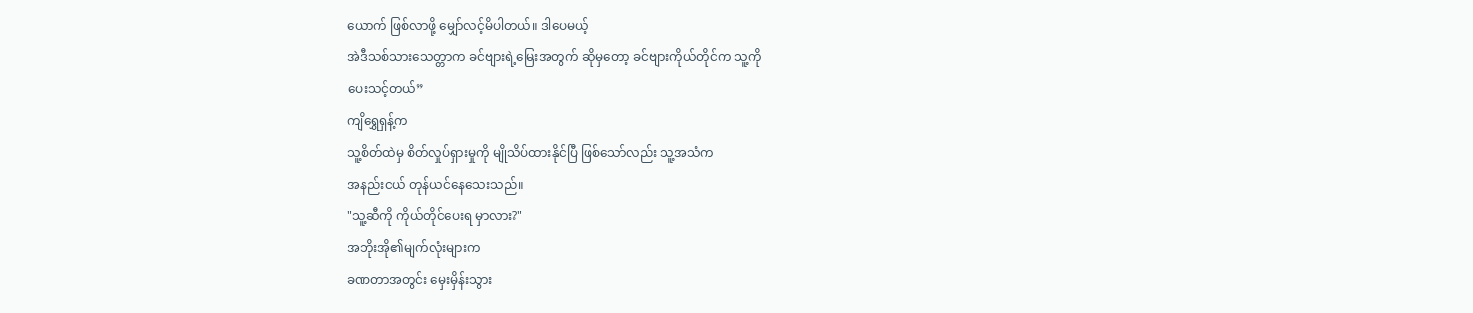ယောက် ဖြစ်လာဖို့ မျှော်လင့်မိပါတယ်။ ဒါပေမယ့်
အဲဒီသစ်သားသေတ္တာက ခင်ဗျားရဲ့မြေးအတွက် ဆိုမှတော့ ခင်ဗျားကိုယ်တိုင်က သူ့ကို
ပေးသင့်တယ်”
ကျိရွှေရှန့်က
သူ့စိတ်ထဲမှ စိတ်လှုပ်ရှားမှုကို မျိုသိပ်ထားနိုင်ပြီ ဖြစ်သော်လည်း သူ့အသံက
အနည်းငယ် တုန်ယင်နေသေးသည်။
"သူ့ဆီကို ကိုယ်တိုင်ပေးရ မှာလား?"
အဘိုးအို၏မျက်လုံးများက
ခဏတာအတွင်း မှေးမှိန်းသွား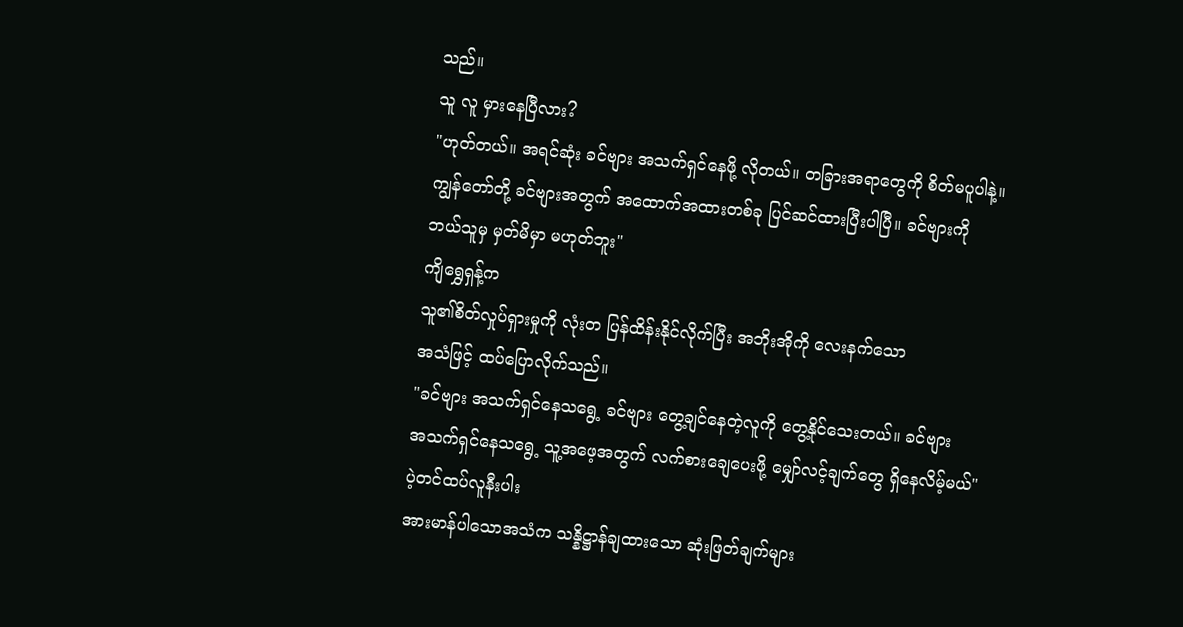သည်။
သူ လူ မှားနေပြီလား?
"ဟုတ်တယ်။ အရင်ဆုံး ခင်ဗျား အသက်ရှင်နေဖို့ လိုတယ်။ တခြားအရာတွေကို စိတ်မပူပါနဲ့။
ကျွန်တော်တို့ ခင်ဗျားအတွက် အထောက်အထားတစ်ခု ပြင်ဆင်ထားပြီးပါပြီ။ ခင်ဗျားကို
ဘယ်သူမှ မှတ်မိမှာ မဟုတ်ဘူး"
ကျိရွှေရှန့်က
သူ၏စိတ်လှုပ်ရှားမှုကို လုံးတ ပြန်ထိန်းနိုင်လိုက်ပြီး အဘိုးအိုကို လေးနက်သော
အသံဖြင့် ထပ်ပြောလိုက်သည်။
"ခင်ဗျား အသက်ရှင်နေသရွေ့ ခင်ဗျား တွေ့ချင်နေတဲ့လူကို တွေ့နိုင်သေးတယ်။ ခင်ဗျား
အသက်ရှင်နေသရွေ့ သူ့အဖေ့အတွက် လက်စားချေပေးဖို့ မျှော်လင့်ချက်တွေ ရှိနေလိမ့်မယ်"
ပဲ့တင်ထပ်လူနီးပါး
အားမာန်ပါသောအသံက သန္နိဋ္ဌာန်ချထားသော ဆုံးဖြတ်ချက်များ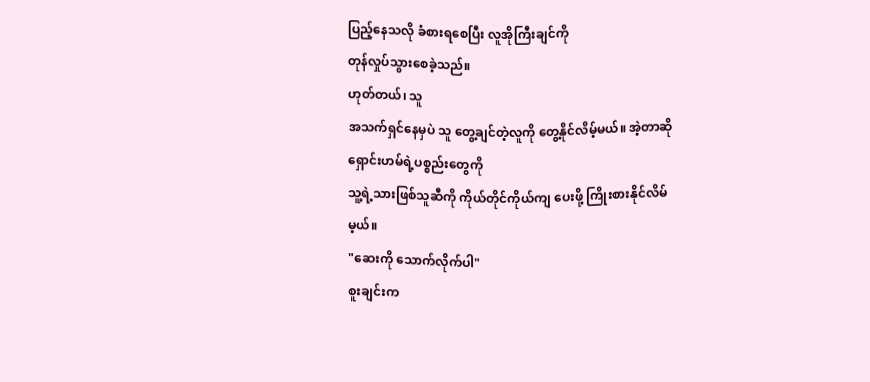ပြည့်နေသလို ခံစားရစေပြီး လူအိုကြီးချင်ကို
တုန်လှုပ်သွားစေခဲ့သည်။
ဟုတ်တယ်၊ သူ
အသက်ရှင်နေမှပဲ သူ တွေ့ချင်တဲ့လူကို တွေ့နိုင်လိမ့်မယ်။ အဲ့တာဆို ရှောင်းဟမ်ရဲ့ပစ္စည်းတွေကို
သူ့ရဲ့သားဖြစ်သူဆီကို ကိုယ်တိုင်ကိုယ်ကျ ပေးဖို့ ကြိုးစားနိုင်လိမ်မ့ယ်။
"ဆေးကို သောက်လိုက်ပါ"
စူးချင်းက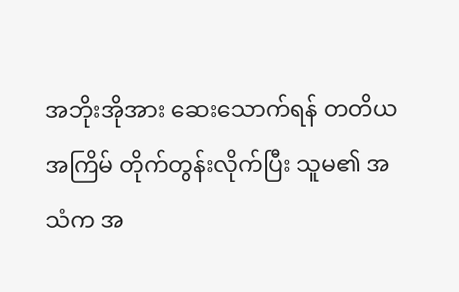အဘိုးအိုအား ဆေးသောက်ရန် တတိယအကြိမ် တိုက်တွန်းလိုက်ပြီး သူမ၏ အသံက အ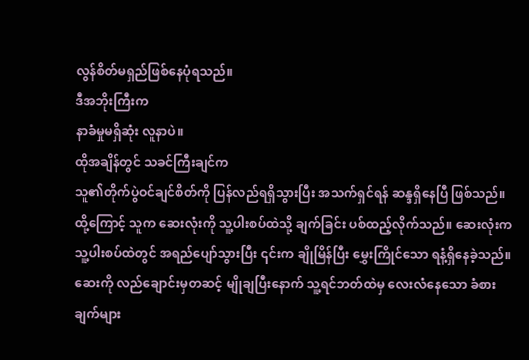လွန်စိတ်မရှည်ဖြစ်နေပုံရသည်။
ဒီအဘိုးကြီးက
နာခံမှုမရှိဆုံး လူနာပဲ။
ထိုအချိန်တွင် သခင်ကြီးချင်က
သူ၏တိုက်ပွဲဝင်ချင်စိတ်ကို ပြန်လည်ရရှိသွားပြီး အသက်ရှင်ရန် ဆန္ဒရှိနေပြီ ဖြစ်သည်။
ထို့ကြောင့် သူက ဆေးလုံးကို သူ့ပါးစပ်ထဲသို့ ချက်ခြင်း ပစ်ထည့်လိုက်သည်။ ဆေးလုံးက
သူ့ပါးစပ်ထဲတွင် အရည်ပျော်သွားပြီး ၎င်းက ချိုမြိန်ပြီး မွှေးကြိုင်သော ရနံ့ရှိနေခဲ့သည်။
ဆေးကို လည်ချောင်းမှတဆင့် မျိုချပြီးနောက် သူ့ရင်ဘတ်ထဲမှ လေးလံနေသော ခံစားချက်များ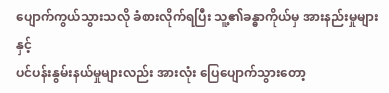ပျောက်ကွယ်သွားသလို ခံစားလိုက်ရပြီး သူ့၏ခန္ဓာကိုယ်မှ အားနည်းမှုများနှင့်
ပင်ပန်းနွမ်းနယ်မှုများလည်း အားလုံး ပြေပျောက်သွားတော့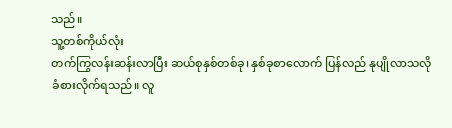သည်။
သူ့တစ်ကိုယ်လုံး
တက်ကြွလန်းဆန်းလာပြီး ဆယ်စုနှစ်တစ်ခု၊ နှစ်ခုစာလောက် ပြန်လည် နုပျိုလာသလို
ခံစားလိုက်ရသည်။ လူ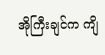အိုကြီးချင်က ကျိ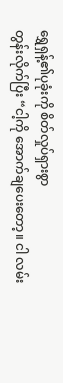ရွှေရှန့်၏ပုခုံးကို စိတ်လှုပ်ရှားစွာ
တွန်းလိုက်ပြီး “ငါ့ကို အောက်ချပေးတော့။ ငါ လမ်း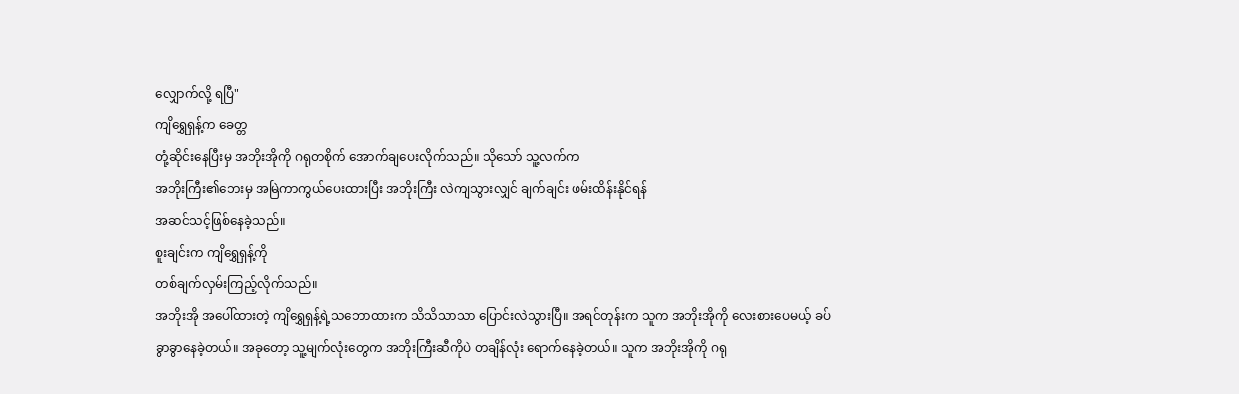လျှောက်လို့ ရပြီ"
ကျိရွှေရှန့်က ခေတ္တ
တုံ့ဆိုင်းနေပြီးမှ အဘိုးအိုကို ဂရုတစိုက် အောက်ချပေးလိုက်သည်။ သိုသော် သူ့လက်က
အဘိုးကြီး၏ဘေးမှ အမြဲကာကွယ်ပေးထားပြီး အဘိုးကြီး လဲကျသွားလျှင် ချက်ချင်း ဖမ်းထိန်းနိုင်ရန်
အဆင်သင့်ဖြစ်နေခဲ့သည်။
စူးချင်းက ကျိရွှေရှန့်ကို
တစ်ချက်လှမ်းကြည့်လိုက်သည်။
အဘိုးအို အပေါ်ထားတဲ့ ကျိရွှေရှန့်ရဲ့သဘောထားက သိသိသာသာ ပြောင်းလဲသွားပြီ။ အရင်တုန်းက သူက အဘိုးအိုကို လေးစားပေမယ့် ခပ်ခွာခွာနေခဲ့တယ်။ အခုတော့ သူ့မျက်လုံးတွေက အဘိုးကြီးဆီကိုပဲ တချိန်လုံး ရောက်နေခဲ့တယ်။ သူက အဘိုးအိုကို ဂရု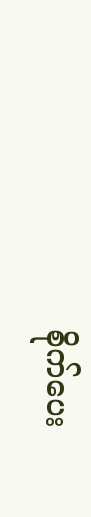စိုက်ပေး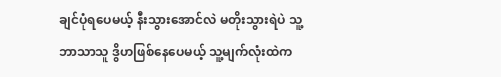ချင်ပုံရပေမယ့် နီးသွားအောင်လဲ မတိုးသွားရဲပဲ သူ့ဘာသာသူ ဒွိဟဖြစ်နေပေမယ့် သူ့မျက်လုံးထဲက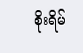စိုးရိမ်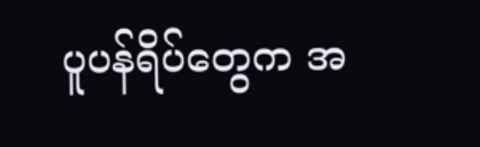ပူပန်ရိပ်တွေက အ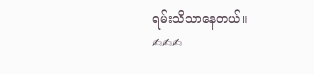ရမ်းသိသာနေတယ်။
✍✍✍